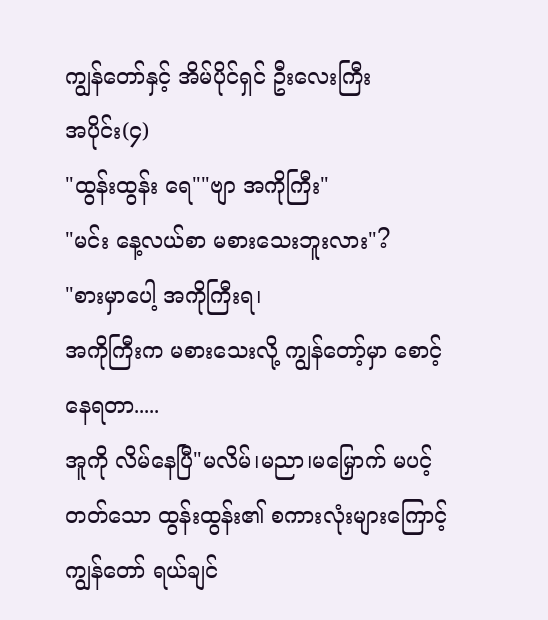ကျွန်တော်နှင့် အိမ်ပိုင်ရှင် ဦးလေးကြီး
အပိုင်း(၄)
"ထွန်းထွန်း ရေ""ဗျာ အကိုကြီး"
"မင်း နေ့လယ်စာ မစားသေးဘူးလား"?
"စားမှာပေါ့ အကိုကြီးရ၊
အကိုကြီးက မစားသေးလို့ ကျွန်တော့်မှာ စောင့်နေရတာ.....
အူကို လိမ်နေပြီ"မလိမ်၊မညာ၊မမြှောက် မပင့်တတ်သော ထွန်းထွန်း၏ စကားလုံးများကြောင့် ကျွန်တော် ရယ်ချင်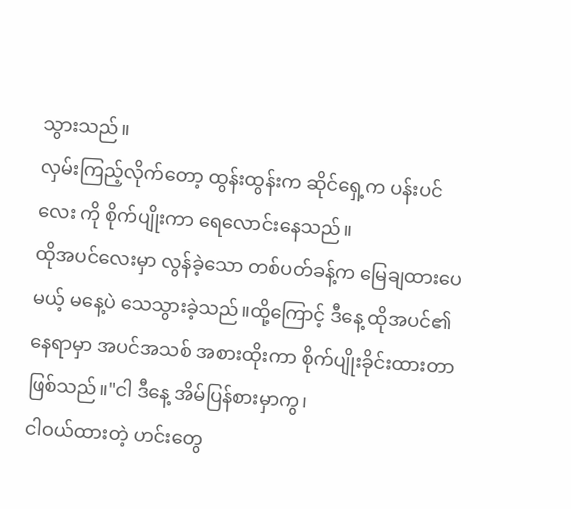သွားသည်။
လှမ်းကြည့်လိုက်တော့ ထွန်းထွန်းက ဆိုင်ရှေ့က ပန်းပင်လေး ကို စိုက်ပျိုးကာ ရေလောင်းနေသည်။
ထိုအပင်လေးမှာ လွန်ခဲ့သော တစ်ပတ်ခန့်က မြေချထားပေမယ့် မနေ့ပဲ သေသွားခဲ့သည်။ထို့ကြောင့် ဒီနေ့ ထိုအပင်၏နေရာမှာ အပင်အသစ် အစားထိုးကာ စိုက်ပျိုးခိုင်းထားတာ ဖြစ်သည်။"ငါ ဒီနေ့ အိမ်ပြန်စားမှာကွ၊
ငါဝယ်ထားတဲ့ ဟင်းတွေ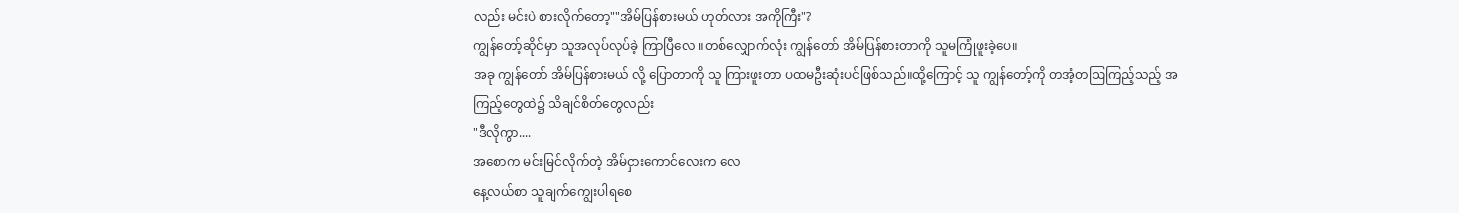လည်း မင်းပဲ စားလိုက်တော့""အိမ်ပြန်စားမယ် ဟုတ်လား အကိုကြီး"?
ကျွန်တော့်ဆိုင်မှာ သူအလုပ်လုပ်ခဲ့ ကြာပြီလေ ။တစ်လျှောက်လုံး ကျွန်တော် အိမ်ပြန်စားတာကို သူမကြုံဖူးခဲ့ပေ။
အခု ကျွန်တော် အိမ်ပြန်စားမယ် လို့ ပြောတာကို သူ ကြားဖူးတာ ပထမဦးဆုံးပင်ဖြစ်သည်။ထို့ကြောင့် သူ ကျွန်တော့်ကို တအံ့တဩကြည့်သည့် အကြည့်တွေထဲ၌ သိချင်စိတ်တွေလည်း
"ဒီလိုကွာ....
အစောက မင်းမြင်လိုက်တဲ့ အိမ်ငှားကောင်လေးက လေ
နေ့လယ်စာ သူချက်ကျွေးပါရစေ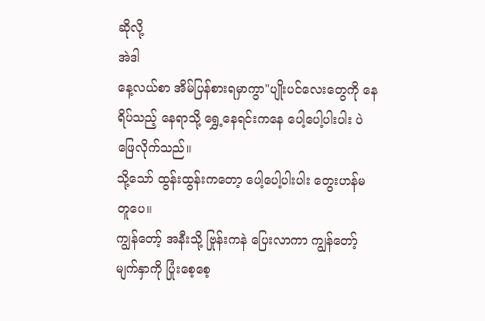ဆိုလို့
အဲဒါ
နေ့လယ်စာ အိမ်ပြန်စားရမှာကွာ"ပျိုးပင်လေးတွေကို နေရိပ်သည့် နေရာသို့ ရွှေ့နေရင်းကနေ ပေါ့ပေါ့ပါးပါး ပဲ ဖြေလိုက်သည်။
သို့သော် ထွန်းထွန်းကတော့ ပေါ့ပေါ့ပါးပါး တွေးဟန်မတူပေ။
ကျွန်တော့် အနီးသို့ ဗြုန်းကနဲ ပြေးလာကာ ကျွန်တော့်မျက်နှာကို ပြုံးစေ့စေ့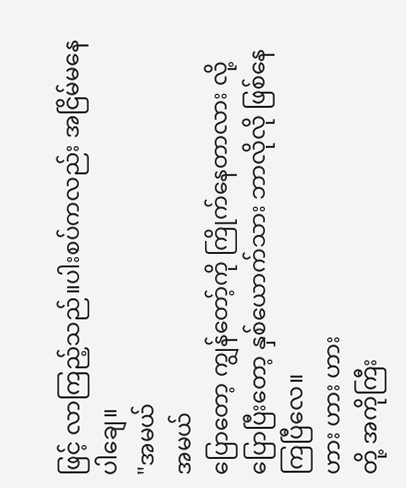ဖြင့် လာကြည့်သည်။ပါးစပ်ကလည်း အငြိမ်မနေပါချေ။
"အမယ်
အမယ်
ပြောတော့ ကျွန်တော့်ကို ကြိုက်နေတာလား လို့ ပြောပြီးတော့ နှစ်ယောက်သား ဘာလိုလို ဖြစ်နေကြပြီလေ။
ဟား ဟား ဟား
တို့ အကိုကြီး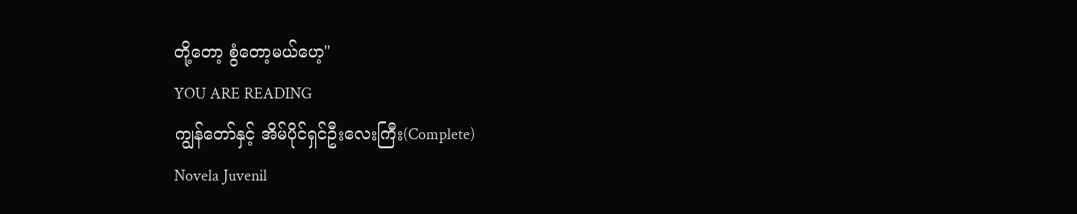တို့တော့ စွံတော့မယ်ဟေ့"
YOU ARE READING
ကျွန်တော်နှင့် အိမ်ပိုင်ရှင်ဦးလေးကြီး(Complete)
Novela Juvenil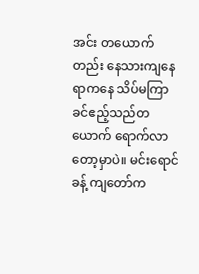အင်း တယောက်တည်း နေသားကျနေရာကနေ သိပ်မကြာခင်ဧည့်သည်တယောက် ရောက်လာတော့မှာပဲ။ မင်းရောင်ခန့် ကျတော်က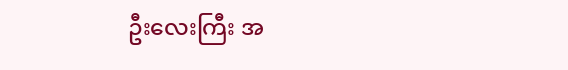ဦးလေးကြီး အ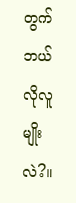တွက် ဘယ်လိုလူမျိုးလဲ?။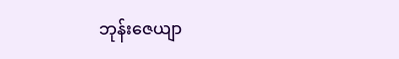ဘုန်းဇေယျာ